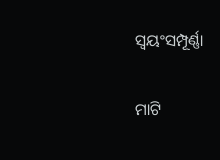ସ୍ବୟଂସମ୍ପୂର୍ଣ୍ଣା

ମାଟି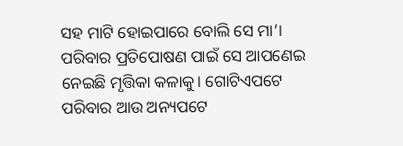ସହ ମାଟି ହୋଇପାରେ ବୋଲି ସେ ମା’। ପରିବାର ପ୍ରତିପୋଷଣ ପାଇଁ ସେ ଆପଣେଇ ନେଇଛି ମୃତ୍ତିକା କଳାକୁ। ଗୋଟିଏପଟେ ପରିବାର ଆଉ ଅନ୍ୟପଟେ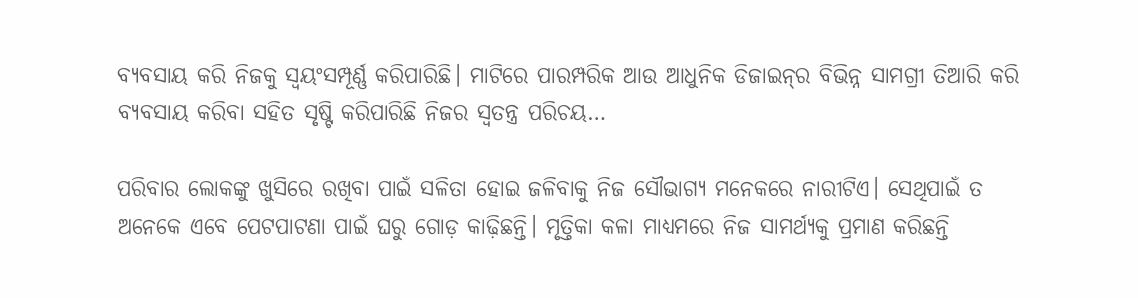ବ୍ୟବସାୟ କରି ନିଜକୁ ସ୍ବୟଂସମ୍ପୂର୍ଣ୍ଣ କରିପାରିଛି। ମାଟିରେ ପାରମ୍ପରିକ ଆଉ ଆଧୁନିକ ଡିଜାଇନ୍‌ର ବିଭିନ୍ନ ସାମଗ୍ରୀ ତିଆରି କରି ବ୍ୟବସାୟ କରିବା ସହିତ ସୃଷ୍ଟି କରିପାରିଛି ନିଜର ସ୍ବତନ୍ତ୍ର ପରିଚୟ…

ପରିବାର ଲୋକଙ୍କୁ ଖୁସିରେ ରଖିବା ପାଇଁ ସଳିତା ହୋଇ ଜଳିବାକୁ ନିଜ ସୌଭାଗ୍ୟ ମନେକରେ ନାରୀଟିଏ। ସେଥିପାଇଁ ତ ଅନେକେ ଏବେ ପେଟପାଟଣା ପାଇଁ ଘରୁ ଗୋଡ଼ କାଢ଼ିଛନ୍ତି। ମୃତ୍ତିକା କଳା ମାଧ୍ୟମରେ ନିଜ ସାମର୍ଥ୍ୟକୁ ପ୍ରମାଣ କରିଛନ୍ତି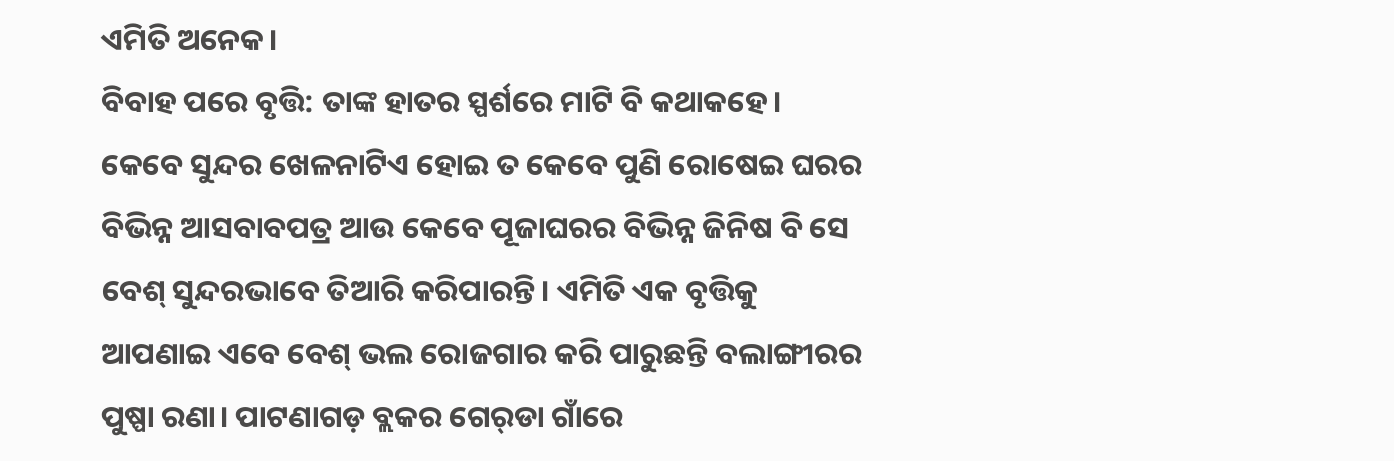ଏମିତି ଅନେକ।
ବିବାହ ପରେ ବୃତ୍ତି: ତାଙ୍କ ହାତର ସ୍ପର୍ଶରେ ମାଟି ବି କଥାକହେ। କେବେ ସୁନ୍ଦର ଖେଳନାଟିଏ ହୋଇ ତ କେବେ ପୁଣି ରୋଷେଇ ଘରର ବିଭିନ୍ନ ଆସବାବପତ୍ର ଆଉ କେବେ ପୂଜାଘରର ବିଭିନ୍ନ ଜିନିଷ ବି ସେ ବେଶ୍‌ ସୁନ୍ଦରଭାବେ ତିଆରି କରିପାରନ୍ତି। ଏମିତି ଏକ ବୃତ୍ତିକୁ ଆପଣାଇ ଏବେ ବେଶ୍‌ ଭଲ ରୋଜଗାର କରି ପାରୁଛନ୍ତି ବଲାଙ୍ଗୀରର ପୁଷ୍ପା ରଣା। ପାଟଣାଗଡ଼ ବ୍ଲକର ଗେର୍‌ଡା ଗାଁରେ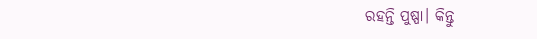ରହନ୍ତି ପୁଷ୍ପା। କିନ୍ତୁ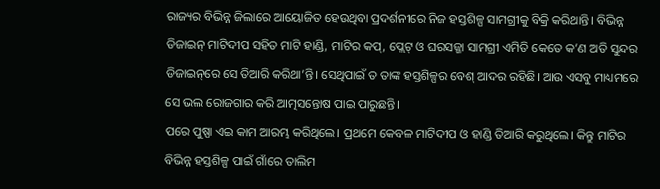ରାଜ୍ୟର ବିଭିନ୍ନ ଜିଲାରେ ଆୟୋଜିତ ହେଉଥିବା ପ୍ରଦର୍ଶନୀରେ ନିଜ ହସ୍ତଶିଳ୍ପ ସାମଗ୍ରୀକୁ ବିକ୍ରି କରିଥାନ୍ତି। ବିଭିନ୍ନ ଡିଜାଇନ୍‌ ମାଟିଦୀପ ସହିତ ମାଟି ହାଣ୍ଡି, ମାଟିର କପ୍‌, ପ୍ଲେଟ୍‌ ଓ ଘରସଜ୍ଜା ସାମଗ୍ରୀ ଏମିତି କେତେ କ’ଣ ଅତି ସୁନ୍ଦର ଡିଜାଇନ୍‌ରେ ସେ ତିଆରି କରିଥା’ନ୍ତି। ସେଥିପାଇଁ ତ ତାଙ୍କ ହସ୍ତଶିଳ୍ପର ବେଶ୍‌ ଆଦର ରହିଛି। ଆଉ ଏସବୁ ମାଧ୍ୟମରେ ସେ ଭଲ ରୋଜଗାର କରି ଆତ୍ମସନ୍ତୋଷ ପାଇ ପାରୁଛନ୍ତି।
ପରେ ପୁଷ୍ପା ଏଇ କାମ ଆରମ୍ଭ କରିଥିଲେ। ପ୍ରଥମେ କେବଳ ମାଟିଦୀପ ଓ ହାଣ୍ଡି ତିଆରି କରୁଥିଲେ। କିନ୍ତୁ ମାଟିର ବିଭିନ୍ନ ହସ୍ତଶିଳ୍ପ ପାଇଁ ଗାଁରେ ତାଲିମ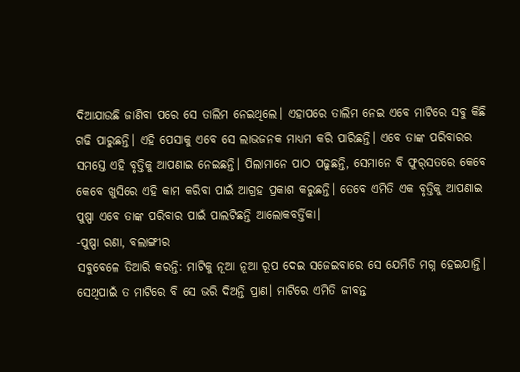ଦିଆଯାଉଛି ଜାଣିବା ପରେ ସେ ତାଲିମ ନେଇଥିଲେ। ଏହାପରେ ତାଲିମ ନେଇ ଏବେ ମାଟିରେ ସବୁ କିଛି ଗଢି ପାରୁଛନ୍ତି। ଏହି ପେସାକୁ ଏବେ ସେ ଲାଭଜନକ ମାଧ୍ୟମ କରି ପାରିଛନ୍ତି। ଏବେ ତାଙ୍କ ପରିବାରର ସମସ୍ତେ ଏହି ବୃତ୍ତିକୁ ଆପଣାଇ ନେଇଛନ୍ତି। ପିଲାମାନେ ପାଠ ପଢୁଛନ୍ତି, ସେମାନେ ବି ଫୁର୍‌ସତରେ କେବେ କେବେ ଖୁସିରେ ଏହି କାମ କରିବା ପାଇଁ ଆଗ୍ରହ ପ୍ରକାଶ କରୁଛନ୍ତି। ତେବେ ଏମିତି ଏକ ବୃତ୍ତିକୁ ଆପଣାଇ ପୁଷ୍ପା ଏବେ ତାଙ୍କ ପରିବାର ପାଇଁ ପାଲଟିଛନ୍ତି ଆଲୋକବର୍ତ୍ତିକା।
-ପୁଷ୍ପା ରଣା, ବଲାଙ୍ଗୀର
ସବୁବେଳେ ତିଆରି କରନ୍ତି: ମାଟିକୁ ନୂଆ ନୂଆ ରୂପ ଦେଇ ସଜେଇବାରେ ସେ ଯେମିତି ମଗ୍ନ ହେଇଯାନ୍ତି। ସେଥିପାଇଁ ତ ମାଟିରେ ବି ସେ ଭରି ଦିଅନ୍ତି ପ୍ରାଣ। ମାଟିରେ ଏମିତି ଜୀବନ୍ତ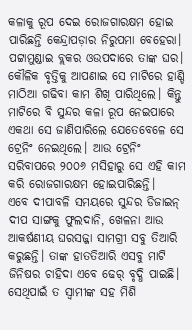କଳାକୁ ରୂପ ଦେଇ ରୋଜଗାରକ୍ଷମ ହୋଇ ପାରିଛନ୍ତି କେନ୍ଦ୍ରାପଡ଼ାର ନିରୁପମା ବେହେରା। ପଟ୍ଟାମୁଣ୍ଡାଇ ବ୍ଲକର ଓଉପଦାରେ ତାଙ୍କ ଘର। କୌଳିକ ବୃତ୍ତିକୁ ଆପଣାଇ ସେ ମାଟିରେ ହାଣ୍ଡି ମାଠିଆ ଗଢିବା କାମ ଶିଖି ପାରିଥିଲେ। କିନ୍ତୁ ମାଟିରେ ବି ସୁନ୍ଦର କଳା ରୂପ ନେଇପାରେ ଏକଥା ସେ ଜାଣିପାରିଲେ ଯେତେବେଳେ ସେ ଟ୍ରେନିଂ ନେଇଥିଲେ। ଆଉ ଟ୍ରେନିଂ ସରିବାପରେ ୨୦୦୬ ମସିହାରୁ ସେ ଏହି କାମ କରି ରୋଜଗାରକ୍ଷମ ହୋଇପାରିଛନ୍ତି।
ଏବେ ଦୀପାବଳି ସମୟରେ ସୁନ୍ଦର ଡିଜାଇନ୍‌ ଦୀପ ସାଙ୍ଗକୁ ଫୁଲଦାନି, ଖେଳନା ଆଉ ଆକର୍ଷଣୀୟ ଘରସଜ୍ଜା ସାମଗ୍ରୀ ସବୁ ତିଆରି କରୁଛନ୍ତି। ତାଙ୍କ ହାତତିଆରି ଏସବୁ ମାଟି ଜିନିଷର ଚାହିଦା ଏବେ ଢେର୍‌ ବୃଦ୍ଧି ପାଇଛି। ସେଥିପାଇଁ ତ ସ୍ବାମୀଙ୍କ ସହ ମିଶି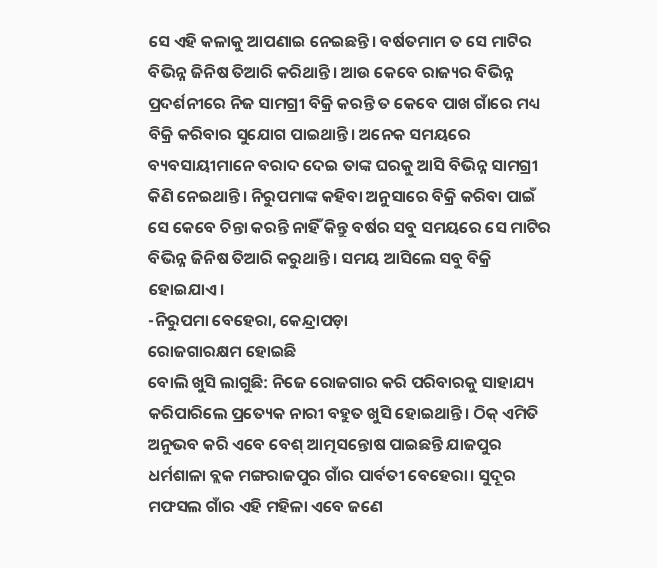ସେ ଏହି କଳାକୁ ଆପଣାଇ ନେଇଛନ୍ତି। ବର୍ଷତମାମ ତ ସେ ମାଟିର ବିଭିନ୍ନ ଜିନିଷ ତିଆରି କରିଥାନ୍ତି। ଆଉ କେବେ ରାଜ୍ୟର ବିଭିନ୍ନ ପ୍ରଦର୍ଶନୀରେ ନିଜ ସାମଗ୍ରୀ ବିକ୍ରି କରନ୍ତି ତ କେବେ ପାଖ ଗାଁରେ ମଧ୍ୟ ବିକ୍ରି କରିବାର ସୁଯୋଗ ପାଇଥାନ୍ତି। ଅନେକ ସମୟରେ ବ୍ୟବସାୟୀମାନେ ବରାଦ ଦେଇ ତାଙ୍କ ଘରକୁ ଆସି ବିଭିନ୍ନ ସାମଗ୍ରୀ କିଣି ନେଇଥାନ୍ତି। ନିରୁପମାଙ୍କ କହିବା ଅନୁସାରେ ବିକ୍ରି କରିବା ପାଇଁ ସେ କେବେ ଚିନ୍ତା କରନ୍ତି ନାହିଁ କିନ୍ତୁ ବର୍ଷର ସବୁ ସମୟରେ ସେ ମାଟିର ବିଭିନ୍ନ ଜିନିଷ ତିଆରି କରୁଥାନ୍ତି। ସମୟ ଆସିଲେ ସବୁ ବିକ୍ରି ହୋଇଯାଏ।
-ନିରୁପମା ବେହେରା, କେନ୍ଦ୍ରାପଡ଼ା
ରୋଜଗାରକ୍ଷମ ହୋଇଛି
ବୋଲି ଖୁସି ଲାଗୁଛି: ନିଜେ ରୋଜଗାର କରି ପରିବାରକୁ ସାହାଯ୍ୟ କରିପାରିଲେ ପ୍ରତ୍ୟେକ ନାରୀ ବହୁତ ଖୁସି ହୋଇଥାନ୍ତି। ଠିକ୍‌ ଏମିତି ଅନୁଭବ କରି ଏବେ ବେଶ୍‌ ଆତ୍ମସନ୍ତୋଷ ପାଇଛନ୍ତି ଯାଜପୁର ଧର୍ମଶାଳା ବ୍ଲକ ମଙ୍ଗରାଜପୁର ଗାଁର ପାର୍ବତୀ ବେହେରା। ସୁଦୂର ମଫସଲ ଗାଁର ଏହି ମହିଳା ଏବେ ଜଣେ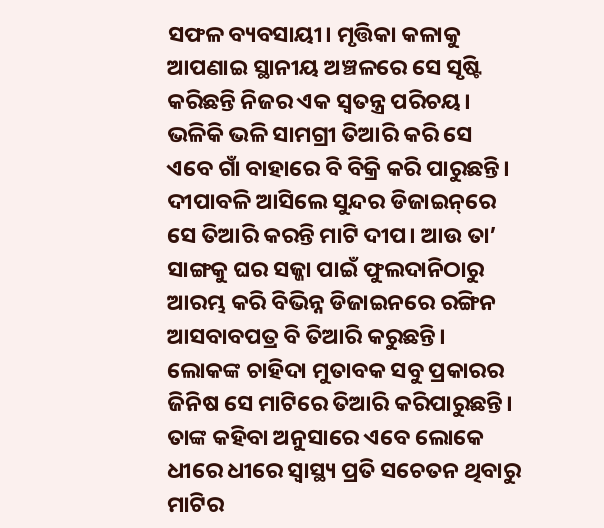ସଫଳ ବ୍ୟବସାୟୀ। ମୃତ୍ତିକା କଳାକୁ ଆପଣାଇ ସ୍ଥାନୀୟ ଅଞ୍ଚଳରେ ସେ ସୃଷ୍ଟି କରିଛନ୍ତି ନିଜର ଏକ ସ୍ବତନ୍ତ୍ର ପରିଚୟ।
ଭଳିକି ଭଳି ସାମଗ୍ରୀ ତିଆରି କରି ସେ ଏବେ ଗାଁ ବାହାରେ ବି ବିକ୍ରି କରି ପାରୁଛନ୍ତି। ଦୀପାବଳି ଆସିଲେ ସୁନ୍ଦର ଡିଜାଇନ୍‌ରେ ସେ ତିଆରି କରନ୍ତି ମାଟି ଦୀପ। ଆଉ ତା’ ସାଙ୍ଗକୁ ଘର ସଜ୍ଜା ପାଇଁ ଫୁଲଦାନିଠାରୁ ଆରମ୍ଭ କରି ବିଭିନ୍ନ ଡିଜାଇନରେ ରଙ୍ଗିନ ଆସବାବପତ୍ର ବି ତିଆରି କରୁଛନ୍ତି। ଲୋକଙ୍କ ଚାହିଦା ମୁତାବକ ସବୁ ପ୍ରକାରର ଜିନିଷ ସେ ମାଟିରେ ତିଆରି କରିପାରୁଛନ୍ତି। ତାଙ୍କ କହିବା ଅନୁସାରେ ଏବେ ଲୋକେ ଧୀରେ ଧୀରେ ସ୍ବାସ୍ଥ୍ୟ ପ୍ରତି ସଚେତନ ଥିବାରୁ ମାଟିର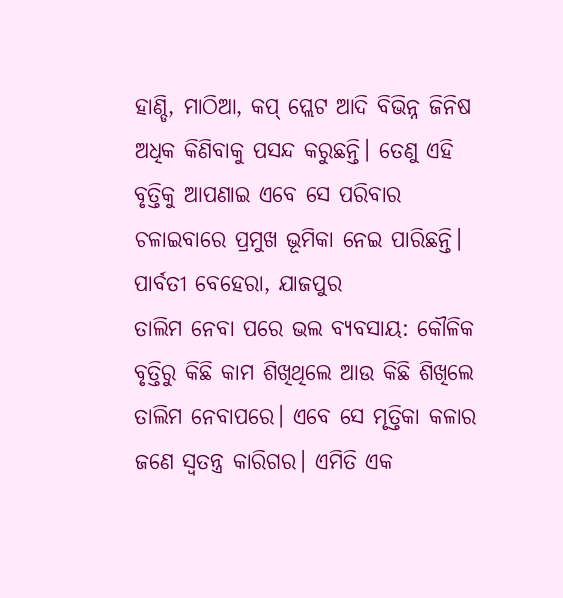ହାଣ୍ଡି, ମାଠିଆ, କପ୍‌ ପ୍ଲେଟ ଆଦି ବିଭିନ୍ନ ଜିନିଷ ଅଧିକ କିଣିବାକୁ ପସନ୍ଦ କରୁଛନ୍ତି। ତେଣୁ ଏହି ବୃତ୍ତିକୁ ଆପଣାଇ ଏବେ ସେ ପରିବାର ଚଳାଇବାରେ ପ୍ରମୁଖ ଭୂମିକା ନେଇ ପାରିଛନ୍ତି।
ପାର୍ବତୀ ବେହେରା, ଯାଜପୁର
ତାଲିମ ନେବା ପରେ ଭଲ ବ୍ୟବସାୟ: କୌଳିକ ବୃତ୍ତିରୁ କିଛି କାମ ଶିଖିଥିଲେ ଆଉ କିଛି ଶିଖିଲେ ତାଲିମ ନେବାପରେ। ଏବେ ସେ ମୃତ୍ତିକା କଳାର ଜଣେ ସ୍ବତନ୍ତ୍ର କାରିଗର। ଏମିତି ଏକ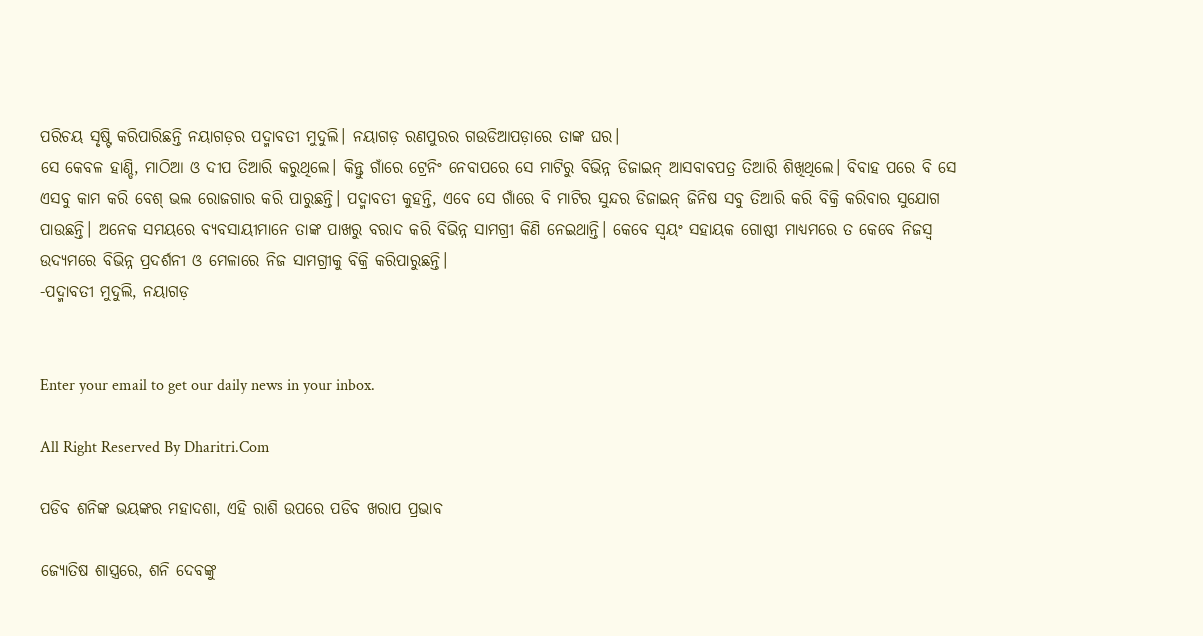ପରିଚୟ ସୃଷ୍ଟି କରିପାରିଛନ୍ତି ନୟାଗଡ଼ର ପଦ୍ମାବତୀ ମୁଦୁଲି। ନୟାଗଡ଼ ରଣପୁରର ଗଉଡିଆପଡ଼ାରେ ତାଙ୍କ ଘର।
ସେ କେବଳ ହାଣ୍ଡି, ମାଠିଆ ଓ ଦୀପ ତିଆରି କରୁଥିଲେ। କିନ୍ତୁ ଗାଁରେ ଟ୍ରେନିଂ ନେବାପରେ ସେ ମାଟିରୁ ବିଭିନ୍ନ ଡିଜାଇନ୍‌ ଆସବାବପତ୍ର ତିଆରି ଶିଖିଥିଲେ। ବିବାହ ପରେ ବି ସେ ଏସବୁ କାମ କରି ବେଶ୍‌ ଭଲ ରୋଜଗାର କରି ପାରୁଛନ୍ତି। ପଦ୍ମାବତୀ କୁହନ୍ତି, ଏବେ ସେ ଗାଁରେ ବି ମାଟିର ସୁନ୍ଦର ଡିଜାଇନ୍‌ ଜିନିଷ ସବୁ ତିଆରି କରି ବିକ୍ରି କରିବାର ସୁଯୋଗ ପାଉଛନ୍ତି। ଅନେକ ସମୟରେ ବ୍ୟବସାୟୀମାନେ ତାଙ୍କ ପାଖରୁ ବରାଦ କରି ବିଭିନ୍ନ ସାମଗ୍ରୀ କିଣି ନେଇଥାନ୍ତି। କେବେ ସ୍ବୟଂ ସହାୟକ ଗୋଷ୍ଠୀ ମାଧ୍ୟମରେ ତ କେବେ ନିଜସ୍ବ ଉଦ୍ୟମରେ ବିଭିନ୍ନ ପ୍ରଦର୍ଶନୀ ଓ ମେଳାରେ ନିଜ ସାମଗ୍ରୀକୁ ବିକ୍ରି କରିପାରୁଛନ୍ତି।
-ପଦ୍ମାବତୀ ମୁଦୁଲି, ନୟାଗଡ଼


Enter your email to get our daily news in your inbox.

All Right Reserved By Dharitri.Com

ପଡିବ ଶନିଙ୍କ ଭୟଙ୍କର ମହାଦଶା, ଏହି ରାଶି ଉପରେ ପଡିବ ଖରାପ ପ୍ରଭାବ

ଜ୍ୟୋତିଷ ଶାସ୍ତ୍ରରେ, ଶନି ଦେବଙ୍କୁ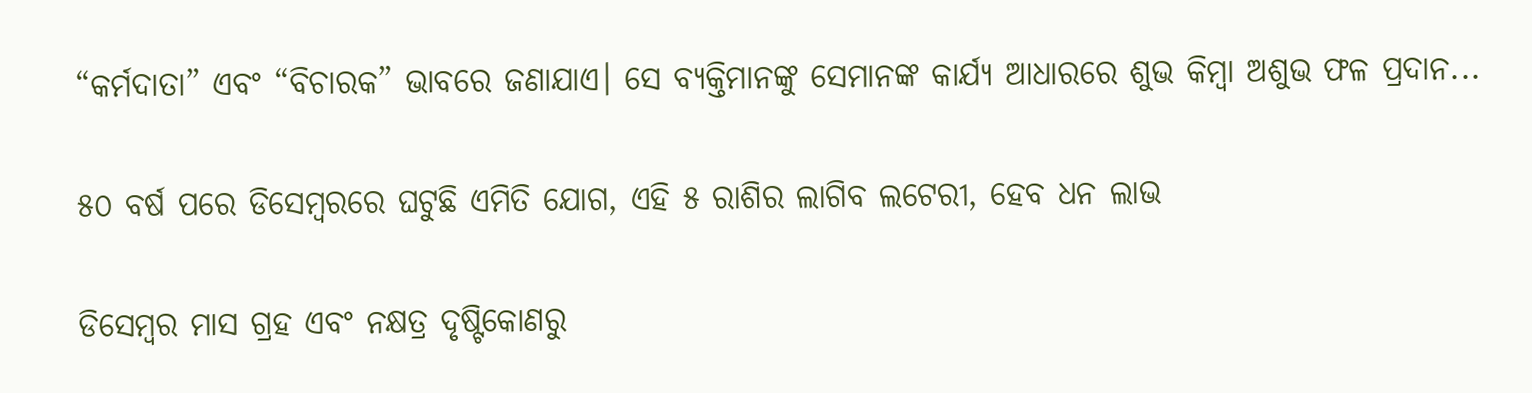“କର୍ମଦାତା” ଏବଂ “ବିଚାରକ” ଭାବରେ ଜଣାଯାଏ। ସେ ବ୍ୟକ୍ତିମାନଙ୍କୁ ସେମାନଙ୍କ କାର୍ଯ୍ୟ ଆଧାରରେ ଶୁଭ କିମ୍ୱା ଅଶୁଭ ଫଳ ପ୍ରଦାନ...

୫୦ ବର୍ଷ ପରେ ଡିସେମ୍ବରରେ ଘଟୁଛି ଏମିତି ଯୋଗ, ଏହି ୫ ରାଶିର ଲାଗିବ ଲଟେରୀ, ହେବ ଧନ ଲାଭ

ଡିସେମ୍ବର ମାସ ଗ୍ରହ ଏବଂ ନକ୍ଷତ୍ର ଦୃଷ୍ଟିକୋଣରୁ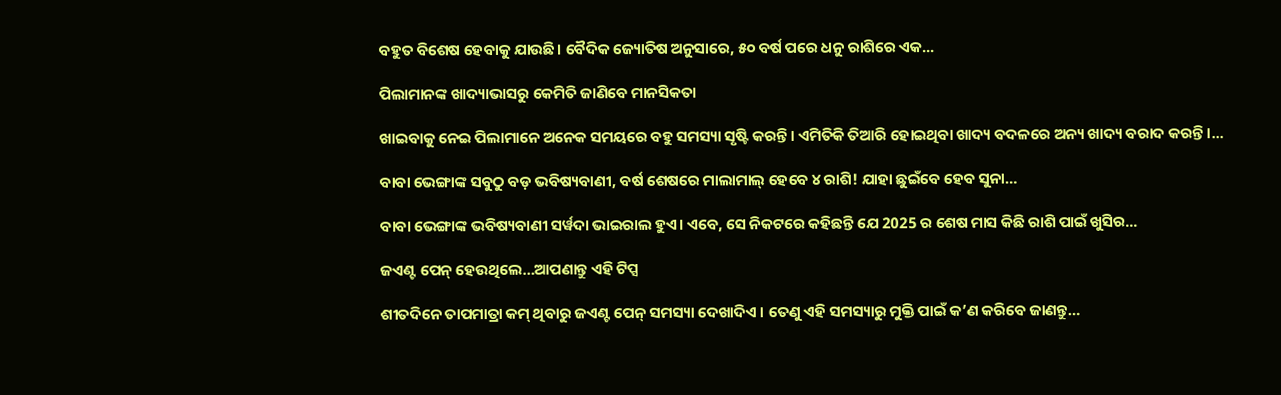ବହୁତ ବିଶେଷ ହେବାକୁ ଯାଉଛି। ବୈଦିକ ଜ୍ୟୋତିଷ ଅନୁସାରେ, ୫୦ ବର୍ଷ ପରେ ଧନୁ ରାଶିରେ ଏକ...

ପିଲାମାନଙ୍କ ଖାଦ୍ୟାଭାସରୁ କେମିତି ଜାଣିବେ ମାନସିକତା

ଖାଇବାକୁ ନେଇ ପିଲାମାନେ ଅନେକ ସମୟରେ ବହୁ ସମସ୍ୟା ସୃଷ୍ଟି କରନ୍ତି। ଏମିତିକି ତିଆରି ହୋଇଥିବା ଖାଦ୍ୟ ବଦଳରେ ଅନ୍ୟ ଖାଦ୍ୟ ବରାଦ କରନ୍ତି ।...

ବାବା ଭେଙ୍ଗାଙ୍କ ସବୁଠୁ ବଡ଼ ଭବିଷ୍ୟବାଣୀ, ବର୍ଷ ଶେଷରେ ମାଲାମାଲ୍‌ ହେବେ ୪ ରାଶି! ଯାହା ଛୁଇଁବେ ହେବ ସୁନା…

ବାବା ଭେଙ୍ଗାଙ୍କ ଭବିଷ୍ୟବାଣୀ ସର୍ୱଦା ଭାଇରାଲ ହୁଏ। ଏବେ, ସେ ନିକଟରେ କହିଛନ୍ତି ଯେ 2025 ର ଶେଷ ମାସ କିଛି ରାଶି ପାଇଁ ଖୁସିର...

ଜଏଣ୍ଟ ପେନ୍‌ ହେଉଥିଲେ…ଆପଣାନ୍ତୁ ଏହି ଟିପ୍ସ

ଶୀତଦିନେ ତାପମାତ୍ରା କମ୍‌ ଥିବାରୁ ଜଏଣ୍ଟ ପେନ୍‌ ସମସ୍ୟା ଦେଖାଦିଏ । ତେଣୁ ଏହି ସମସ୍ୟାରୁ ମୁକ୍ତି ପାଇଁ କ’ଣ କରିବେ ଜାଣନ୍ତୁ…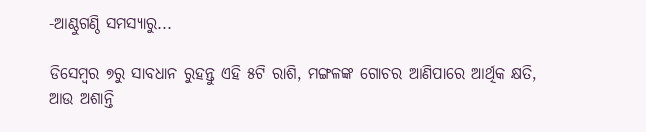-ଆଣ୍ଠୁଗଣ୍ଠି ସମସ୍ୟାରୁ...

ଡିସେମ୍ବର ୭ରୁ ସାବଧାନ ରୁହନ୍ତୁ ଏହି ୫ଟି ରାଶି, ମଙ୍ଗଳଙ୍କ ଗୋଚର ଆଣିପାରେ ଆର୍ଥିକ କ୍ଷତି, ଆଉ ଅଶାନ୍ତି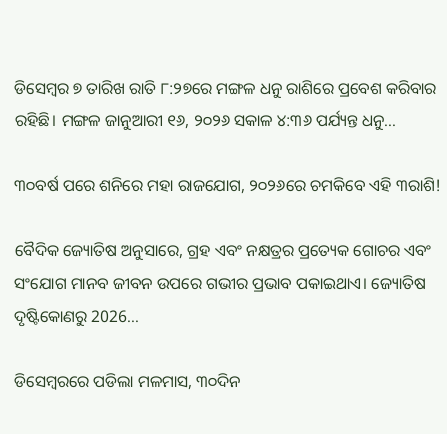ଡିସେମ୍ବର ୭ ତାରିଖ ରାତି ୮:୨୭ରେ ମଙ୍ଗଳ ଧନୁ ରାଶିରେ ପ୍ରବେଶ କରିବାର ରହିଛି। ମଙ୍ଗଳ ଜାନୁଆରୀ ୧୬, ୨୦୨୬ ସକାଳ ୪:୩୬ ପର୍ଯ୍ୟନ୍ତ ଧନୁ...

୩୦ବର୍ଷ ପରେ ଶନିରେ ମହା ରାଜଯୋଗ, ୨୦୨୬ରେ ଚମକିବେ ଏହି ୩ରାଶି!

ବୈଦିକ ଜ୍ୟୋତିଷ ଅନୁସାରେ, ଗ୍ରହ ଏବଂ ନକ୍ଷତ୍ରର ପ୍ରତ୍ୟେକ ଗୋଚର ଏବଂ ସଂଯୋଗ ମାନବ ଜୀବନ ଉପରେ ଗଭୀର ପ୍ରଭାବ ପକାଇଥାଏ। ଜ୍ୟୋତିଷ ଦୃଷ୍ଟିକୋଣରୁ 2026...

ଡିସେମ୍ୱରରେ ପଡିଲା ମଳମାସ, ୩୦ଦିନ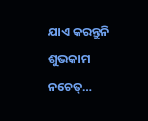ଯାଏ କରନ୍ତୁନି ଶୁଭକାମ ନଚେତ୍‌…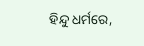ହିନ୍ଦୁ ଧର୍ମରେ,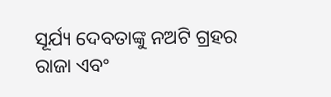ସୂର୍ଯ୍ୟ ଦେବତାଙ୍କୁ ନଅଟି ଗ୍ରହର ରାଜା ଏବଂ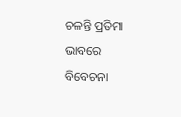ଚଳନ୍ତି ପ୍ରତିମା ଭାବରେ ବିବେଚନା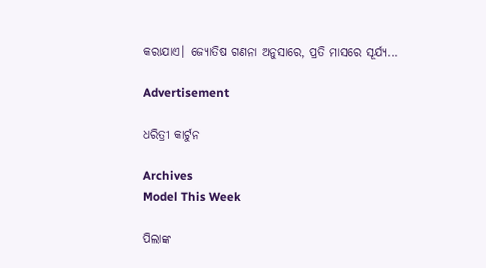କରାଯାଏ। ଜ୍ୟୋତିଷ ଗଣନା ଅନୁସାରେ, ପ୍ରତି ମାସରେ ସୂର୍ଯ୍ୟ...

Advertisement

ଧରିତ୍ରୀ କାର୍ଟୁନ

Archives
Model This Week

ପିଲାଙ୍କ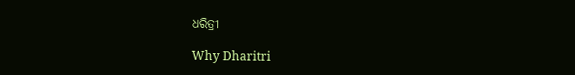ଧରିତ୍ରୀ

Why Dharitri